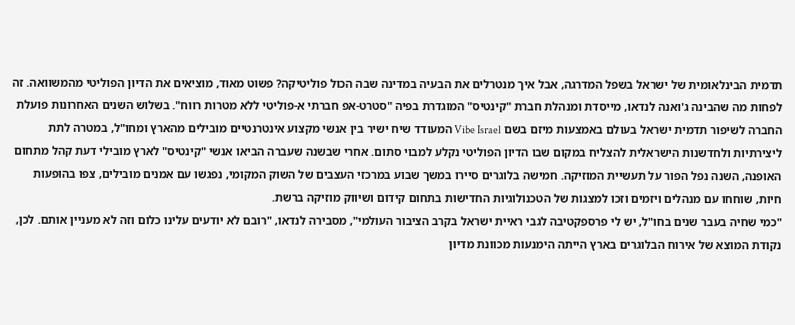תדמית הבינלאומית של ישראל בשפל המדרגה, אבל איך מנטרלים את הבעיה במדינה שבה הכול פוליטיקה? פשוט מאוד, מוציאים את הדיון הפוליטי מהמשוואה. זה לפחות מה שהבינה ג'ואנה לנדאו, מייסדת ומנהלת חברת "קינטיס" המוגדרת בפיה "סטרט-אפ חברתי א-פוליטי ללא מטרות רווח". בשלוש השנים האחרונות פועלת החברה לשיפור תדמית ישראל בעולם באמצעות מיזם בשם Vibe Israel המעודד שיח ישיר בין אנשי מקצוע אינטרנטיים מובילים מהארץ ומחו"ל, במטרה לתת ליצירתיות ולחדשנות הישראלית להצליח במקום שבו הדיון הפוליטי נקלע למבוי סתום. אחרי שבשנה שעברה הביאו אנשי "קינטיס" לארץ מובילי דעת קהל מתחום האופנה, השנה נפל הפור על תעשיית המוזיקה. חמישה בלוגרים סיירו במשך שבוע במרכזי העצבים של השוק המקומי, נפגשו עם אמנים מובילים, צפו בהופעות חיות, שוחחו עם מנהלים ויזמים וזכו למצגות של הטכנולוגיות החדישות בתחום קידום ושיווק מוזיקה ברשת.
"כמי שחיה בעבר שנים בחו"ל, יש לי פרספקטיבה לגבי ראיית ישראל בקרב הציבור העולמי", מסבירה לנדאו, "רובם לא יודעים עלינו כלום וזה לא מעניין אותם. לכן, נקודת המוצא של אירוח הבלוגרים בארץ הייתה הימנעות מכוונת מדיון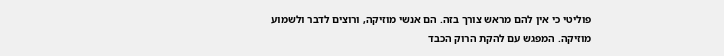פוליטי כי אין להם מראש צורך בזה. הם אנשי מוזיקה, ורוצים לדבר ולשמוע מוזיקה. המפגש עם להקת הרוק הכבד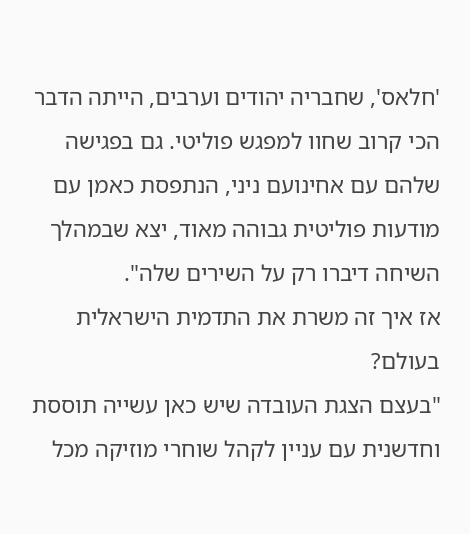'חלאס', שחבריה יהודים וערבים, הייתה הדבר הכי קרוב שחוו למפגש פוליטי. גם בפגישה שלהם עם אחינועם ניני, הנתפסת כאמן עם מודעות פוליטית גבוהה מאוד, יצא שבמהלך השיחה דיברו רק על השירים שלה".
אז איך זה משרת את התדמית הישראלית בעולם?
"בעצם הצגת העובדה שיש כאן עשייה תוססת וחדשנית עם עניין לקהל שוחרי מוזיקה מכל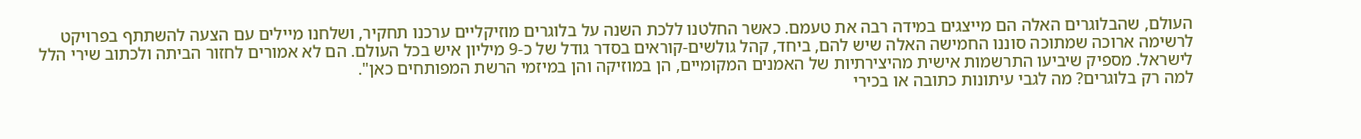העולם, שהבלוגרים האלה הם מייצגים במידה רבה את טעמם. כאשר החלטנו ללכת השנה על בלוגרים מוזיקליים ערכנו תחקיר, ושלחנו מיילים עם הצעה להשתתף בפרויקט לרשימה ארוכה שמתוכה סוננו החמישה האלה שיש להם, ביחד, קהל גולשים-קוראים בסדר גודל של כ-9 מיליון איש בכל העולם. הם לא אמורים לחזור הביתה ולכתוב שירי הלל לישראל. מספיק שיביעו התרשמות אישית מהיצירתיות של האמנים המקומיים, הן במוזיקה והן במיזמי הרשת המפותחים כאן".
למה רק בלוגרים? מה לגבי עיתונות כתובה או בכירי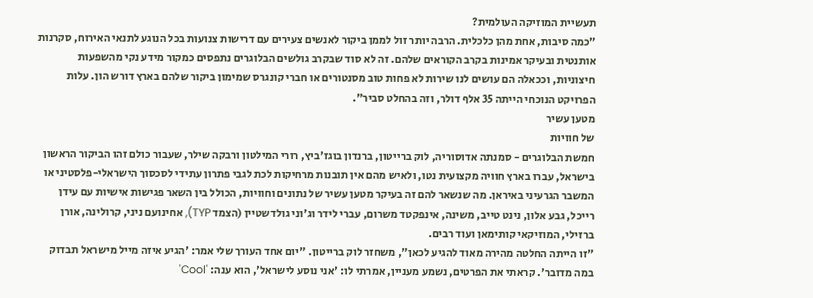תעשיית המוזיקה העולמית?
"כמה סיבות, אחת מהן כלכלית. הרבה יותר זול לממן ביקור לאנשים צעירים עם דרישות צנועות בכל הנוגע לתנאי האירוח, סקרנות אותנטית ובעיקר אמינות בקרב הקוראים שלהם. זה לא סוד שבקרב גולשים הבלוגרים נתפסים כמקור מידע נקי מהשפעות חיצוניות, וככאלה הם עושים לנו שירות לא פחות טוב מסנטורים או חברי קונגרס שמימון ביקור שלהם בארץ דורש הון. עלות הפרויקט הנוכחי הייתה 35 אלף דולר, וזה בהחלט סביר".
מטען עשיר
של חוויות
חמשת הבלוגרים - סמנתה אדוסוריה, לוק ברייטון, ברנדון בוגז'ביץ, רורי המילטון ורבקה שילר, שעבור כולם זהו הביקור הראשון בישראל, עברו בארץ חוויה מקצועית נטו, ולאיש מהם אין תובנות מרחיקות לכת לגבי פתרון עתידי לסכסוך הישראלי-פלסטיני או המשבר הגרעיני באיראן. מה שנשאר להם זה בעיקר מטען עשיר של נתונים וחוויות, הכולל בין השאר פגישות אישיות עם עידן רייכל, גבע אלון, נינט טייב, משינה, אינפקטד משרום, עברי לידר וג'וני גולדשטיין (הצמד TYP), אחינועם ניני, קרולינה, אורן ברזילי, המוזיקאי קותימאן ועוד רבים.
"זו הייתה החלטה מהירה מאוד להגיע לכאן", משחזר לוק ברייטון. "יום אחד העורך שלי אמר: 'הגיע איזה מייל מישראל תבדוק במה מדובר'. קראתי את הפרטים, נשמע מעניין, אמרתי לו: 'אני נוסע לישראל', הוא ענה: 'Cool'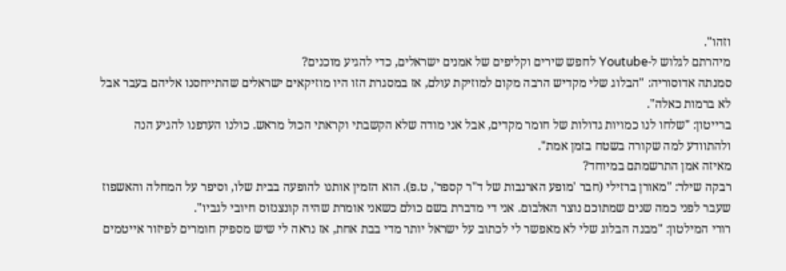וזהו".
מיהרתם לגלוש ל-Youtube לחפש שירים וקליפים של אמנים ישראלים, כדי להגיע מוכנים?
סמנתה אדוסוריה: "הבלוג שלי מקדיש הרבה מקום למוזיקת עולם, אז במסגרת הזו היו מוזיקאים ישראלים שהתייחסנו אליהם בעבר אבל לא ברמות כאלה".
ברייטון: "שלחו לנו כמויות גדולות של חומר מקדים, אבל אני מודה שלא הקשבתי וקראתי הכול מראש. כולנו העדפנו להגיע הנה ולהתוודע למה שקורה בשטח בזמן אמת".
מאיזה אמן התרשמתם במיוחד?
רבקה שילר: "מאורן ברזילי (חבר 'מופע הארנבות של ד"ר קספר', ט.פ). הוא הזמין אותנו להופעה בבית שלו, וסיפר על המחלה והאשפוז שעבר לפני כמה שנים שמתוכם נוצר האלבום. אני די מדברת בשם כולם כשאני אומרת שהיה קונצנזוס חיובי לגביו".
רורי המילטון: "מבנה הבלוג שלי לא מאפשר לי לכתוב על ישראל יותר מדי בבת אחת, אז נראה לי שיש מספיק חומרים לפיזור אייטמים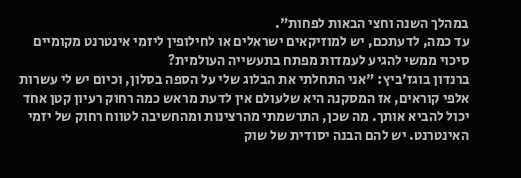במהלך השנה וחצי הבאות לפחות".
עד כמה, לדעתכם, יש למוזיקאים ישראלים או לחילופין ליזמי אינטרנט מקומיים סיכוי ממשי להגיע לעמדות מפתח בתעשייה העולמית?
ברנדון בוגז'ביץ: "אני התחלתי את הבלוג שלי על הספה בסלון, וכיום יש לי עשרות אלפי קוראים, אז המסקנה היא שלעולם אין לדעת מראש כמה רחוק רעיון קטן אחד יכול להביא אותך. מה שכן, התרשמתי מהרצינות ומהחשיבה לטווח רחוק של יזמי האינטרנט. יש להם הבנה יסודית של שוק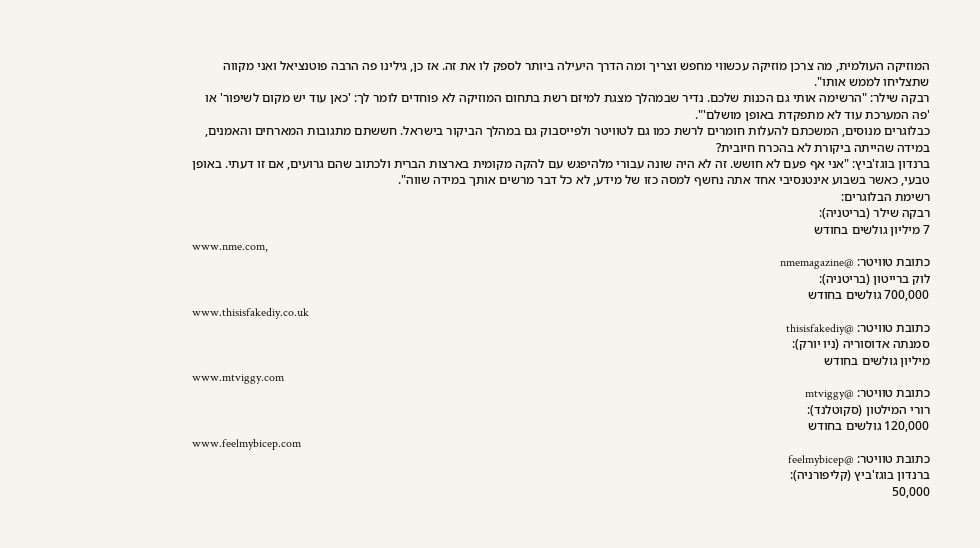המוזיקה העולמית, מה צרכן מוזיקה עכשווי מחפש וצריך ומה הדרך היעילה ביותר לספק לו את זה. אז כן, גילינו פה הרבה פוטנציאל ואני מקווה שתצליחו לממש אותו".
רבקה שילר: "הרשימה אותי גם הכנות שלכם. נדיר שבמהלך מצגת למיזם רשת בתחום המוזיקה לא פוחדים לומר לך: 'כאן עוד יש מקום לשיפור' או 'פה המערכת עוד לא מתפקדת באופן מושלם'".
כבלוגרים מנוסים, המשכתם להעלות חומרים לרשת כמו גם לטוויטר ולפייסבוק גם במהלך הביקור בישראל. חששתם מתגובות המארחים והאמנים, במידה שהייתה ביקורת לא בהכרח חיובית?
ברנדון בוגז'ביץ: "אני אף פעם לא חושש. זה לא היה שונה עבורי מלהיפגש עם להקה מקומית בארצות הברית ולכתוב שהם גרועים, אם זו דעתי. באופן טבעי, כאשר בשבוע אינטנסיבי אחד אתה נחשף למסה כזו של מידע, לא כל דבר מרשים אותך במידה שווה".
רשימת הבלוגרים:
רבקה שילר (בריטניה):
7 מיליון גולשים בחודש
www.nme.com,
כתובת טוויטר: @nmemagazine
לוק ברייטון (בריטניה):
700,000 גולשים בחודש
www.thisisfakediy.co.uk
כתובת טוויטר: @thisisfakediy
סמנתה אדוסוריה (ניו יורק):
מיליון גולשים בחודש
www.mtviggy.com
כתובת טוויטר: @mtviggy
רורי המילטון (סקוטלנד):
120,000 גולשים בחודש
www.feelmybicep.com
כתובת טוויטר: @feelmybicep
ברנדון בוגז'ביץ (קליפורניה):
50,000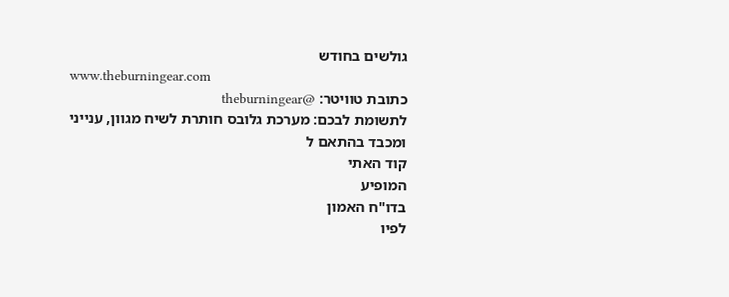גולשים בחודש
www.theburningear.com
כתובת טוויטר: @theburningear
לתשומת לבכם: מערכת גלובס חותרת לשיח מגוון, ענייני ומכבד בהתאם ל
קוד האתי
המופיע
בדו"ח האמון
לפיו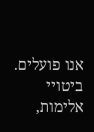אנו פועלים. ביטויי אלימות,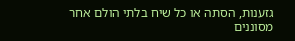גזענות, הסתה או כל שיח בלתי הולם אחר מסוננים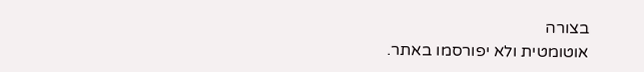בצורה
אוטומטית ולא יפורסמו באתר.